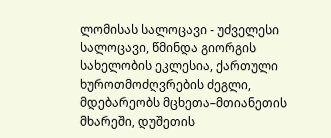ლომისას სალოცავი - უძველესი სალოცავი, წმინდა გიორგის სახელობის ეკლესია, ქართული ხუროთმოძღვრების ძეგლი, მდებარეობს მცხეთა–მთიანეთის მხარეში, დუშეთის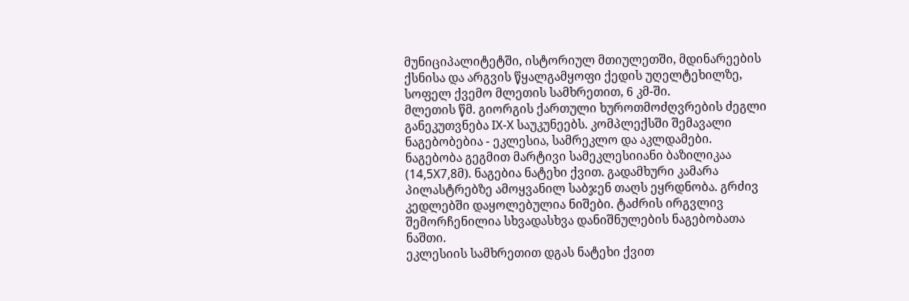მუნიციპალიტეტში, ისტორიულ მთიულეთში, მდინარეების ქსნისა და არგვის წყალგამყოფი ქედის უღელტეხილზე, სოფელ ქვემო მლეთის სამხრეთით, 6 კმ-ში.
მლეთის წმ. გიორგის ქართული ხუროთმოძღვრების ძეგლი განეკუთვნება IX-X საუკუნეებს. კომპლექსში შემავალი ნაგებობებია - ეკლესია, სამრეკლო და აკლდამები. ნაგებობა გეგმით მარტივი სამეკლესიიანი ბაზილიკაა (14,5X7,8მ). ნაგებია ნატეხი ქვით. გადამხური კამარა პილასტრებზე ამოყვანილ საბჯენ თაღს ეყრდნობა. გრძივ კედლებში დაყოლებულია ნიშები. ტაძრის ირგვლივ შემორჩენილია სხვადასხვა დანიშნულების ნაგებობათა ნაშთი.
ეკლესიის სამხრეთით დგას ნატეხი ქვით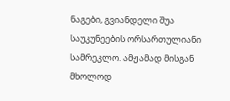ნაგები, გვიანდელი შუა საუკუნეების ორსართულიანი სამრეკლო. ამჟამად მისგან მხოლოდ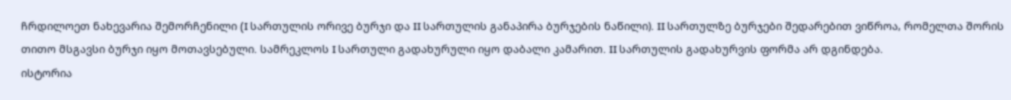ჩრდილოეთ ნახევარია შემორჩენილი (I სართულის ორივე ბურჯი და II სართულის განაპირა ბურჯების ნაწილი). II სართულზე ბურჯები შედარებით ვიწროა, რომელთა შორის თითო მსგავსი ბურჯი იყო მოთავსებული. სამრეკლოს I სართული გადახურული იყო დაბალი კამარით. II სართულის გადახურვის ფორმა არ დგინდება.
ისტორია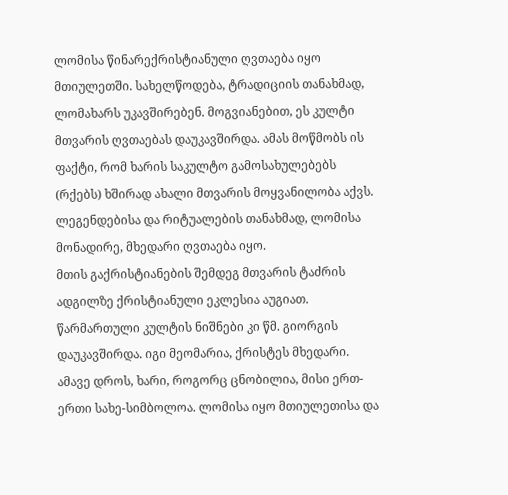ლომისა წინარექრისტიანული ღვთაება იყო მთიულეთში. სახელწოდება, ტრადიციის თანახმად, ლომახარს უკავშირებენ. მოგვიანებით, ეს კულტი მთვარის ღვთაებას დაუკავშირდა. ამას მოწმობს ის ფაქტი, რომ ხარის საკულტო გამოსახულებებს (რქებს) ხშირად ახალი მთვარის მოყვანილობა აქვს. ლეგენდებისა და რიტუალების თანახმად, ლომისა მონადირე, მხედარი ღვთაება იყო.
მთის გაქრისტიანების შემდეგ მთვარის ტაძრის ადგილზე ქრისტიანული ეკლესია აუგიათ. წარმართული კულტის ნიშნები კი წმ. გიორგის დაუკავშირდა. იგი მეომარია, ქრისტეს მხედარი. ამავე დროს, ხარი, როგორც ცნობილია, მისი ერთ-ერთი სახე-სიმბოლოა. ლომისა იყო მთიულეთისა და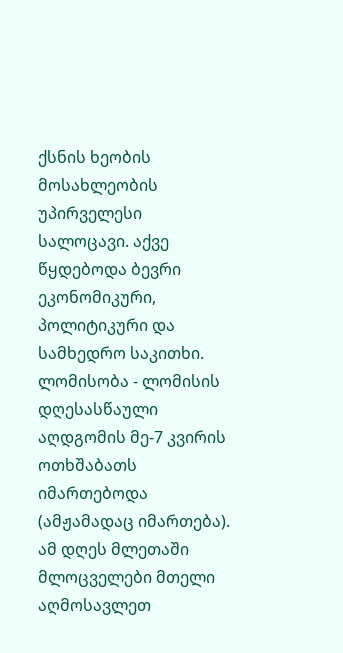ქსნის ხეობის მოსახლეობის უპირველესი სალოცავი. აქვე წყდებოდა ბევრი ეკონომიკური, პოლიტიკური და სამხედრო საკითხი.
ლომისობა - ლომისის დღესასწაული აღდგომის მე-7 კვირის ოთხშაბათს იმართებოდა (ამჟამადაც იმართება). ამ დღეს მლეთაში მლოცველები მთელი აღმოსავლეთ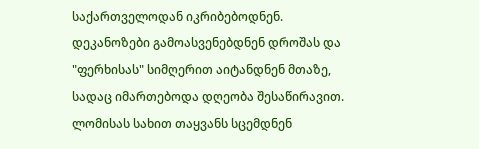საქართველოდან იკრიბებოდნენ. დეკანოზები გამოასვენებდნენ დროშას და "ფერხისას" სიმღერით აიტანდნენ მთაზე, სადაც იმართებოდა დღეობა შესაწირავით. ლომისას სახით თაყვანს სცემდნენ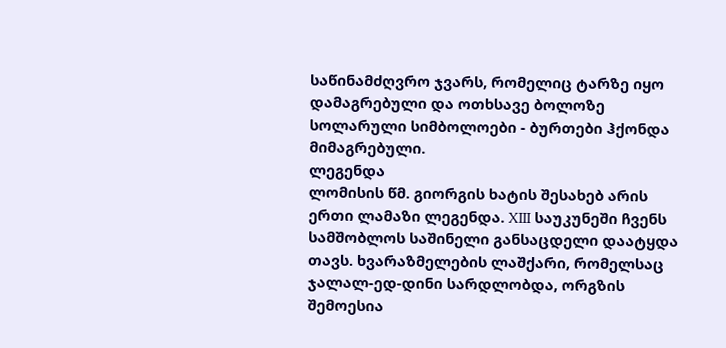საწინამძღვრო ჯვარს, რომელიც ტარზე იყო დამაგრებული და ოთხსავე ბოლოზე სოლარული სიმბოლოები - ბურთები ჰქონდა მიმაგრებული.
ლეგენდა
ლომისის წმ. გიორგის ხატის შესახებ არის ერთი ლამაზი ლეგენდა. XIII საუკუნეში ჩვენს სამშობლოს საშინელი განსაცდელი დაატყდა თავს. ხვარაზმელების ლაშქარი, რომელსაც ჯალალ-ედ-დინი სარდლობდა, ორგზის შემოესია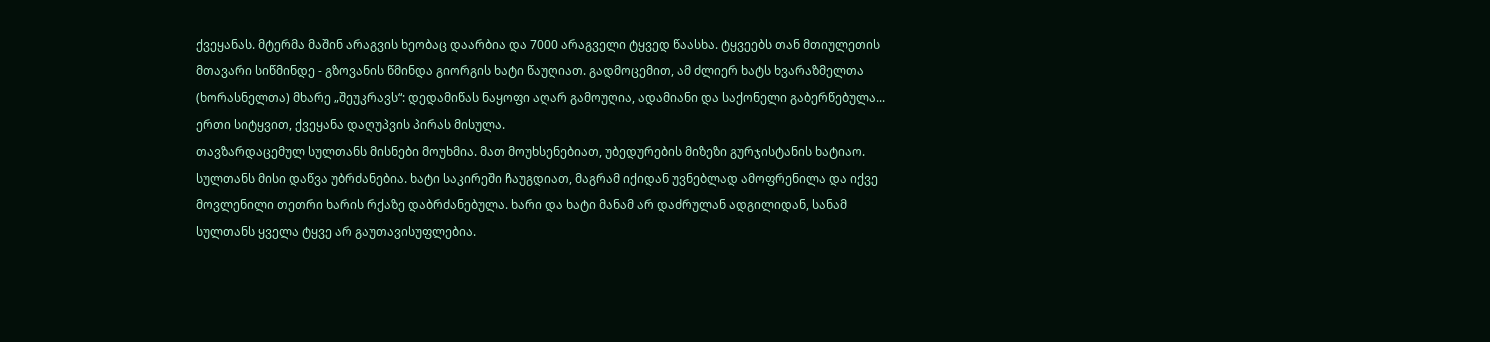ქვეყანას. მტერმა მაშინ არაგვის ხეობაც დაარბია და 7000 არაგველი ტყვედ წაასხა. ტყვეებს თან მთიულეთის მთავარი სიწმინდე - გზოვანის წმინდა გიორგის ხატი წაუღიათ. გადმოცემით, ამ ძლიერ ხატს ხვარაზმელთა (ხორასნელთა) მხარე „შეუკრავს“: დედამიწას ნაყოფი აღარ გამოუღია, ადამიანი და საქონელი გაბერწებულა... ერთი სიტყვით, ქვეყანა დაღუპვის პირას მისულა.
თავზარდაცემულ სულთანს მისნები მოუხმია. მათ მოუხსენებიათ, უბედურების მიზეზი გურჯისტანის ხატიაო. სულთანს მისი დაწვა უბრძანებია. ხატი საკირეში ჩაუგდიათ, მაგრამ იქიდან უვნებლად ამოფრენილა და იქვე მოვლენილი თეთრი ხარის რქაზე დაბრძანებულა. ხარი და ხატი მანამ არ დაძრულან ადგილიდან, სანამ სულთანს ყველა ტყვე არ გაუთავისუფლებია.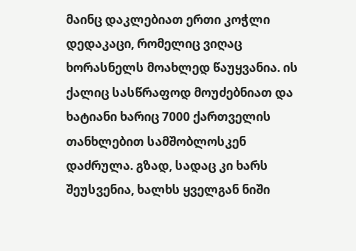მაინც დაკლებიათ ერთი კოჭლი დედაკაცი, რომელიც ვიღაც ხორასნელს მოახლედ წაუყვანია. ის ქალიც სასწრაფოდ მოუძებნიათ და ხატიანი ხარიც 7000 ქართველის თანხლებით სამშობლოსკენ დაძრულა. გზად, სადაც კი ხარს შეუსვენია, ხალხს ყველგან ნიში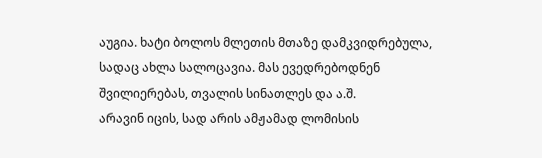აუგია. ხატი ბოლოს მლეთის მთაზე დამკვიდრებულა, სადაც ახლა სალოცავია. მას ევედრებოდნენ შვილიერებას, თვალის სინათლეს და ა.შ.
არავინ იცის, სად არის ამჟამად ლომისის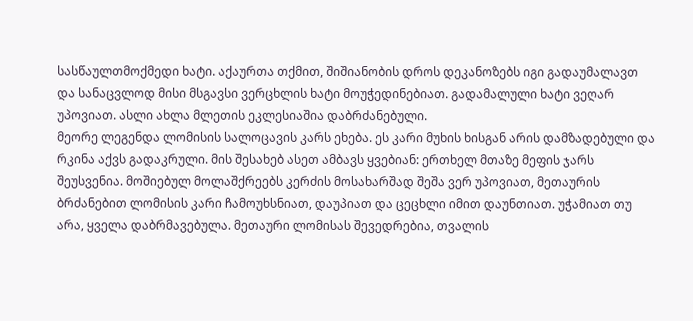სასწაულთმოქმედი ხატი. აქაურთა თქმით, შიშიანობის დროს დეკანოზებს იგი გადაუმალავთ და სანაცვლოდ მისი მსგავსი ვერცხლის ხატი მოუჭედინებიათ. გადამალული ხატი ვეღარ უპოვიათ. ასლი ახლა მლეთის ეკლესიაშია დაბრძანებული.
მეორე ლეგენდა ლომისის სალოცავის კარს ეხება. ეს კარი მუხის ხისგან არის დამზადებული და რკინა აქვს გადაკრული. მის შესახებ ასეთ ამბავს ყვებიან: ერთხელ მთაზე მეფის ჯარს შეუსვენია. მოშიებულ მოლაშქრეებს კერძის მოსახარშად შეშა ვერ უპოვიათ, მეთაურის ბრძანებით ლომისის კარი ჩამოუხსნიათ, დაუპიათ და ცეცხლი იმით დაუნთიათ. უჭამიათ თუ არა, ყველა დაბრმავებულა. მეთაური ლომისას შევედრებია, თვალის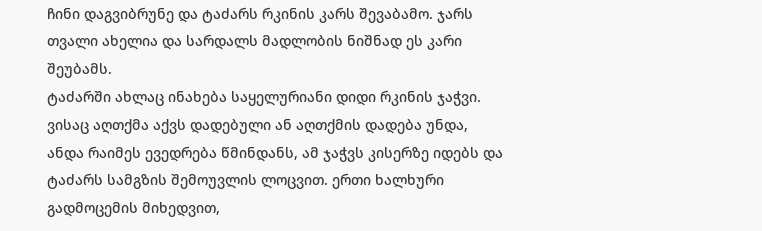ჩინი დაგვიბრუნე და ტაძარს რკინის კარს შევაბამო. ჯარს თვალი ახელია და სარდალს მადლობის ნიშნად ეს კარი შეუბამს.
ტაძარში ახლაც ინახება საყელურიანი დიდი რკინის ჯაჭვი. ვისაც აღთქმა აქვს დადებული ან აღთქმის დადება უნდა, ანდა რაიმეს ევედრება წმინდანს, ამ ჯაჭვს კისერზე იდებს და ტაძარს სამგზის შემოუვლის ლოცვით. ერთი ხალხური გადმოცემის მიხედვით,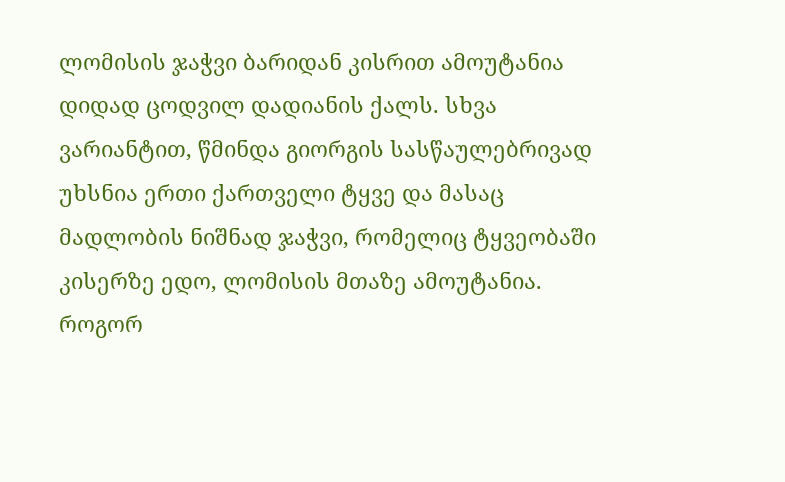ლომისის ჯაჭვი ბარიდან კისრით ამოუტანია დიდად ცოდვილ დადიანის ქალს. სხვა ვარიანტით, წმინდა გიორგის სასწაულებრივად უხსნია ერთი ქართველი ტყვე და მასაც მადლობის ნიშნად ჯაჭვი, რომელიც ტყვეობაში კისერზე ედო, ლომისის მთაზე ამოუტანია.
როგორ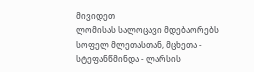მივიდეთ
ლომისას სალოცავი მდებაორებს სოფელ მლეთასთან, მცხეთა - სტეფანწმინდა - ლარსის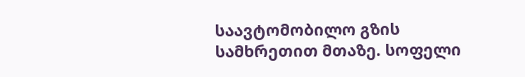საავტომობილო გზის სამხრეთით მთაზე. სოფელი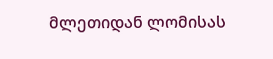მლეთიდან ლომისას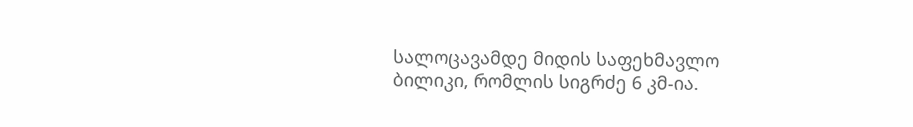სალოცავამდე მიდის საფეხმავლო ბილიკი, რომლის სიგრძე 6 კმ-ია.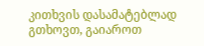კითხვის დასამატებლად გთხოვთ, გაიაროთ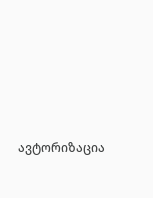ავტორიზაცია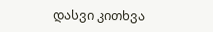დასვი კითხვა